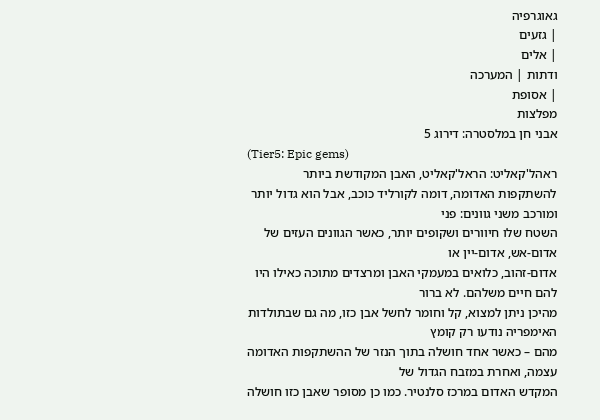גאוגרפיה
| גזעים
| אלים
ודתות | המערכה
| אסופת
מפלצות
אבני חן במלסטרה: דירוג 5
(Tier5: Epic gems)
ראהל'קאליט: הראל'קאליט, האבן המקודשת ביותר
להשתקפות האדומה, דומה לקורליד כוכב, אבל הוא גדול יותר ומורכב משני גוונים: פני
השטח שלו חיוורים ושקופים יותר, כאשר הגוונים העזים של אדום-אש, אדום-יין או
אדום-זהוב, כלואים במעמקי האבן ומרצדים מתוכה כאילו היו להם חיים משלהם. לא ברור
מהיכן ניתן למצוא, קל וחומר לחשל אבן כזו, מה גם שבתולדות האימפריה נודעו רק קומץ
מהם – כאשר אחד חושלה בתוך הנזר של ההשתקפות האדומה עצמה, ואחרת במזבח הגדול של
המקדש האדום במרכז סלנטיר. כמו כן מסופר שאבן כזו חושלה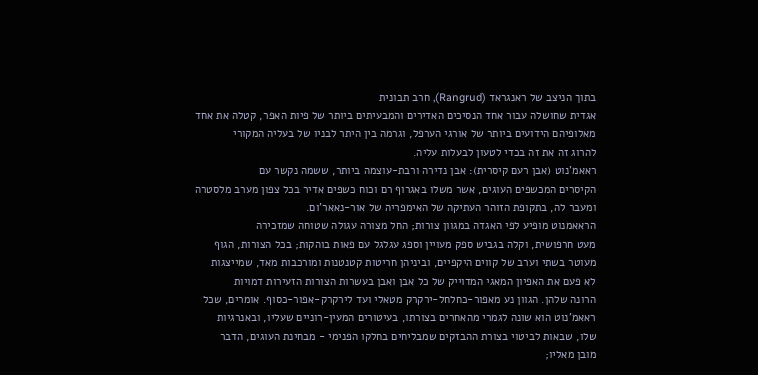בתוך הניצב של ראנגראד (Rangrud), חרב תבונית
אגדית שחושלה עבור אחד הנסיכים האדירים והמבעיתים ביותר של פיות האפר, קטלה את אחד
מאלופיהם הידועים ביותר של אורגי הערפל, וגרמה בין היתר לבניו של בעליה המקורי
להרוג זה את זה בכדי לטעון לבעלות עליה.
ראאמ'נוט (אבן רעם קיסרית): אבן נדירה ורבת-עוצמה ביותר, ששמה נקשר עם
הקיסרים המכשפים העוגים, אשר משלו באגרוף רם וכוח כשפים אדיר בכל צפון מערב מלסטרה
ומעבר לה, בתקופת הזוהר העתיקה של האימפריה של אור-נאאר'ום.
הראאמנוט מופיע לפי האגדה במגוון צורות; החל מצורה עגולה שטוחה שמזכירה
מעט חרפושית, וקלה בגביש ספק מעויין וספג עגלגל עם פאות בוהקות; בכל הצורות, הגוף
מעוטר בשתי וערב של קווים היקפיים, וביניהן חריטות קטנטנות ומורכבות מאד, שמייצגות
לא פעם את האפיון המאגי המדוייק של כל אבן ואבן בעשרות הצורות הזעירות דמויות
הרונה שלהן. הגוון נע מאפור-כחלחל-ירקרק מטאלי ועד לירקרק-אפור-כסוף. אומרים, שכל
ראאמ'נוט הוא שונה לגמרי מהאחרים בצורתו, בעיטורים המעין-רוניים שעליו, ובאנרגיות
שלו, שבאות לביטוי בצורת ההבזקים שמבליחים בחלקו הפנימי - מבחינת העוגים, הדבר
מובן מאליו;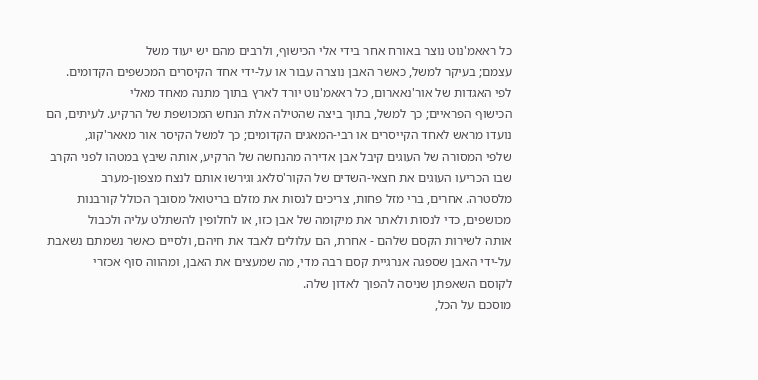כל ראאמ'נוט נוצר באורח אחר בידי אלי הכישוף, ולרבים מהם יש יעוד משל
עצמם; בעיקר למשל, כאשר האבן נוצרה עבור או על-ידי אחד הקיסרים המכשפים הקדומים.
לפי האגדות של אור'נאארום, כל ראאמ'נוט יורד לארץ בתוך מתנה מאחד מאלי
הכישוף הפראיים; כך למשל, בתוך ביצה שהטילה אלת הנחש המכושפת של הרקיע. לעיתים, הם
נועדו מראש לאחד הקייסרים או רבי-המאגים הקדומים; כך למשל הקיסר אור מאאר'קוג,
שלפי המסורה של העוגים קיבל אבן אדירה מהנחשה של הרקיע, אותה שיבץ במטהו לפני הקרב
שבו הכריעו העוגים את חצאי-השדים של הקור'סלאג וגירשו אותם לנצח מצפון-מערב
מלסטרה. אחרים, ברי מזל פחות, צריכים לנסות את מזלם בריטואל מסובך הכולל קורבנות
מכושפים, כדי לנסות ולאתר את מיקומה של אבן כזו, או לחלופין להשתלט עליה ולכבול
אותה לשירות הקסם שלהם - אחרת, הם עלולים לאבד את חיהם, ולסיים כאשר נשמתם נשאבת
על-ידי האבן שספגה אנרגיית קסם רבה מדי, מה שמעצים את האבן, ומהווה סוף אכזרי
לקוסם השאפתן שניסה להפוך לאדון שלה.
מוסכם על הכל,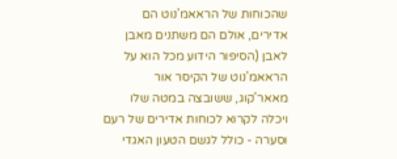שהכוחות של הראאמ'נוט הם אדירים, אולם הם משתנים מאבן
לאבן (הסיפור הידוע מכל הוא על הראאמ'נוט של הקיסר אור מאאר'קוג, ששובצה במטה שלו
ויכלה לקרוא לכוחות אדירים של רעם וסערה - כולל לגשם הטעון האגדי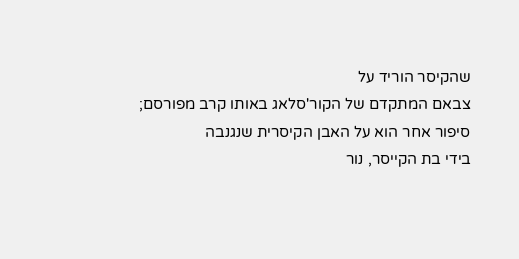שהקיסר הוריד על
צבאם המתקדם של הקור'סלאג באותו קרב מפורסם; סיפור אחר הוא על האבן הקיסרית שנגנבה
בידי בת הקייסר, נור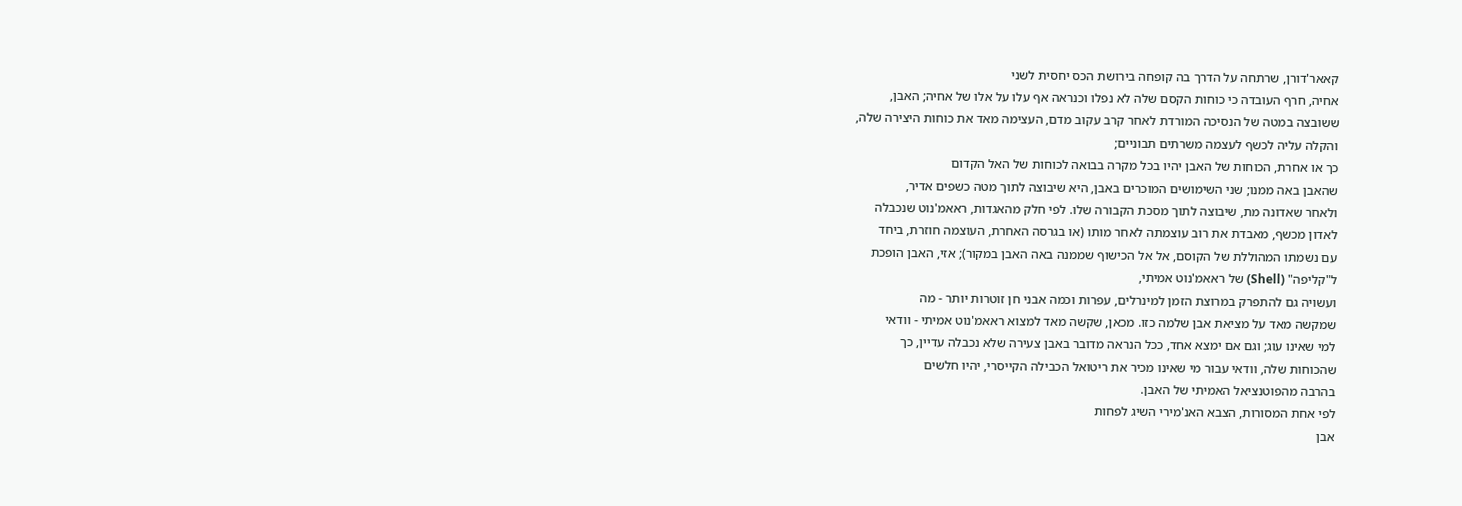קאאר'דורן, שרתחה על הדרך בה קופחה בירושת הכס יחסית לשני
אחיה, חרף העובדה כי כוחות הקסם שלה לא נפלו וכנראה אף עלו על אלו של אחיה; האבן,
ששובצה במטה של הנסיכה המורדת לאחר קרב עקוב מדם, העצימה מאד את כוחות היצירה שלה,
והקלה עליה לכשף לעצמה משרתים תבוניים;
כך או אחרת, הכוחות של האבן יהיו בכל מקרה בבואה לכוחות של האל הקדום
שהאבן באה ממנו; שני השימושים המוכרים באבן, היא שיבוצה לתוך מטה כשפים אדיר,
ולאחר שאדונה מת, שיבוצה לתוך מסכת הקבורה שלו. לפי חלק מהאגדות, ראאמ'נוט שנכבלה
לאדון מכשף, מאבדת את רוב עוצמתה לאחר מותו (או בגרסה האחרת, העוצמה חוזרת, ביחד
עם נשמתו המהוללת של הקוסם, אל אל הכישוף שממנה באה האבן במקור); אזי, האבן הופכת
ל"קליפה" (Shell) של ראאמ'נוט אמיתי,
ועשויה גם להתפרק במרוצת הזמן למינרלים, עפרות וכמה אבני חן זוטרות יותר - מה
שמקשה מאד על מציאת אבן שלמה כזו. מכאן, שקשה מאד למצוא ראאמ'נוט אמיתי - וודאי
למי שאינו עוג; וגם אם ימצא אחד, ככל הנראה מדובר באבן צעירה שלא נכבלה עדיין, כך
שהכוחות שלה, וודאי עבור מי שאינו מכיר את ריטואל הכבילה הקייסרי, יהיו חלשים
בהרבה מהפוטנציאל האמיתי של האבן.
לפי אחת המסורות, הצבא האנ'מירי השיג לפחות
אבן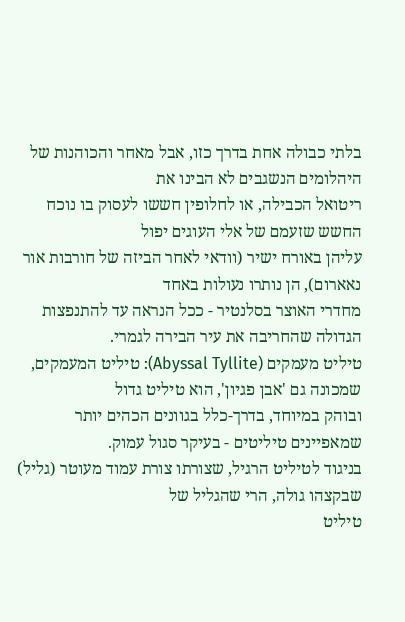בלתי כבולה אחת בדרך כזו, אבל מאחר והכוהנות של היהלומים הנשגבים לא הבינו את
ריטואל הכבילה, או לחלופין חששו לעסוק בו נוכח החשש שזעמם של אלי העוגים יפול
עליהן באורח ישיר (וודאי לאחר הביזה של חורבות אור נאארום), הן נותרו נעולות באחד
מחדרי האוצר בסלנטיר - ככל הנראה עד להתנפצות הגדולה שהחריבה את עיר הבירה לגמרי.
טיליט מעמקים (Abyssal Tyllite): טיליט המעמקים, שמכונה גם 'אבן פגיון', הוא טיליט גדול
ובוהק במיוחד, בדרך-כלל בגוונים הכהים יותר שמאפיינים טיליטים - בעיקר סגול עמוק.
בניגוד לטיליט הרגיל, שצורתו צורת עמוד מעוטר (גליל) שבקצהו גולה, הרי שהגליל של
טיליט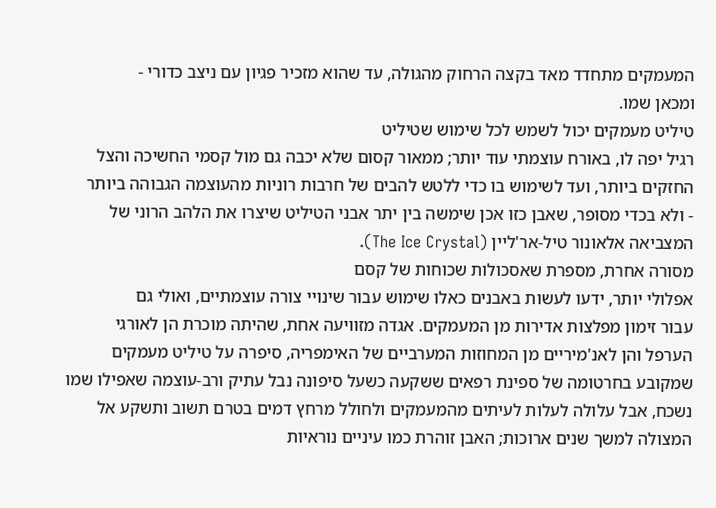המעמקים מתחדד מאד בקצה הרחוק מהגולה, עד שהוא מזכיר פגיון עם ניצב כדורי -
ומכאן שמו.
טיליט מעמקים יכול לשמש לכל שימוש שטיליט
רגיל יפה לו, באורח עוצמתי עוד יותר; ממאור קסום שלא יכבה גם מול קסמי החשיכה והצל
החזקים ביותר, ועד לשימוש בו כדי ללטש להבים של חרבות רוניות מהעוצמה הגבוהה ביותר
- ולא בכדי מסופר, שאבן כזו אכן שימשה בין יתר אבני הטיליט שיצרו את הלהב הרוני של
המצביאה אלאונור טיל-אר'ליין (The Ice Crystal).
מסורה אחרת, מספרת שאסכולות שכוחות של קסם
אפלולי יותר, ידעו לעשות באבנים כאלו שימוש עבור שינויי צורה עוצמתיים, ואולי גם
עבור זימון מפלצות אדירות מן המעמקים. אגדה מזוויעה אחת, שהיתה מוכרת הן לאורגי
הערפל והן לאנ'מיריים מן המחוזות המערביים של האימפריה, סיפרה על טיליט מעמקים
שמקובע בחרטומה של ספינת רפאים ששקעה כשעל סיפונה נבל עתיק ורב-עוצמה שאפילו שמו
נשכח, אבל עלולה לעלות לעיתים מהמעמקים ולחולל מרחץ דמים בטרם תשוב ותשקע אל
המצולה למשך שנים ארוכות; האבן זוהרת כמו עיניים נוראיות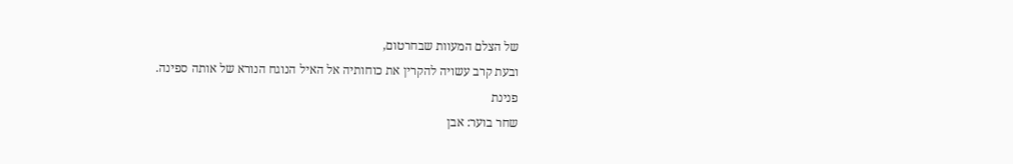של הצלם המעוות שבחרטום,
ובעת קרב עשויה להקרין את כוחותיה אל האיל הנוגח הנורא של אותה ספינה.
פנינת
שחר בוער: אבן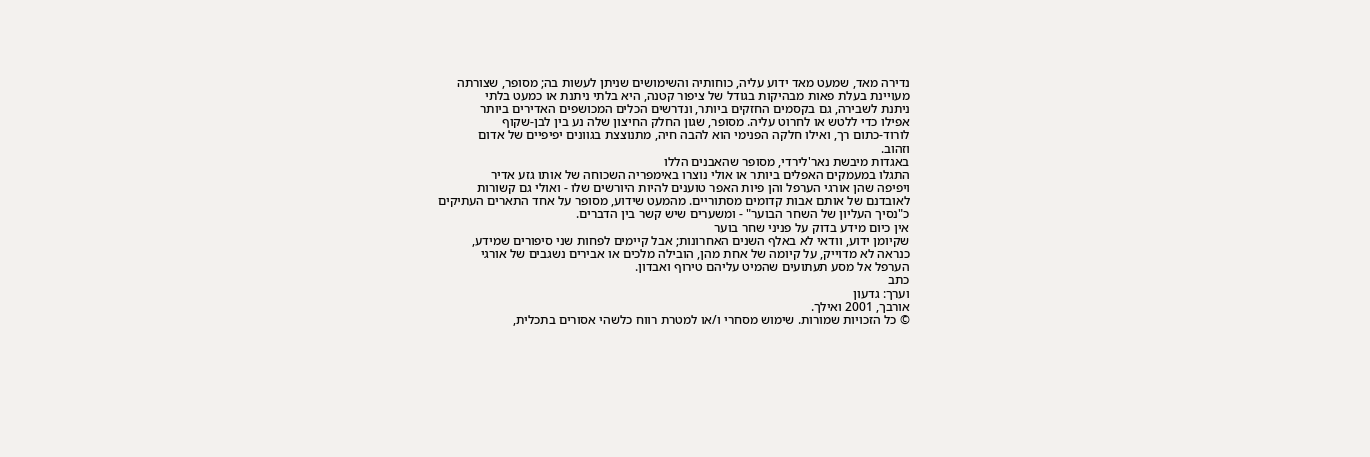נדירה מאד, שמעט מאד ידוע עליה, כוחותיה והשימושים שניתן לעשות בה; מסופר, שצורתה
מעויינת בעלת פאות מבהיקות בגודל של ציפור קטנה, היא בלתי ניתנת או כמעט בלתי
ניתנת לשבירה, גם בקסמים החזקים ביותר, ונדרשים הכלים המכושפים האדירים ביותר
אפילו כדי ללטש או לחרוט עליה. מסופר, שגון החלק החיצון שלה נע בין לבן-שקוף
לורוד-כתום רך, ואילו חלקה הפנימי הוא להבה חיה, מתנוצצת בגוונים יפיפיים של אדום
וזהוב.
באגדות מיבשת נאר'לירדי, מסופר שהאבנים הללו
התגלו במעמקים האפלים ביותר או אולי נוצרו באימפריה השכוחה של אותו גזע אדיר
ויפיפה שהן אורגי הערפל והן פיות האפר טוענים להיות היורשים שלו - ואולי גם קשורות
לאובדנם של אותם אבות קדומים מסתוריים. מהמעט שידוע, מסופר על אחד התארים העתיקים
כ"נסיך העליון של השחר הבוער" - ומשערים שיש קשר בין הדברים.
אין כיום מידע בדוק על פניני שחר בוער
שקיומן ידוע, וודאי לא באלף השנים האחרונות; אבל קיימים לפחות שני סיפורים שמידע,
כנראה לא מדוייק, על קיומה של אחת מהן, הובילה מלכים או אבירים נשגבים של אורגי
הערפל אל מסע תעתועים שהמיט עליהם טירוף ואבדון.
כתב
וערך: גדעון
אורבך, 2001 ואילך.
© כל הזכויות שמורות. שימוש מסחרי ו/או למטרת רווח כלשהי אסורים בתכלית,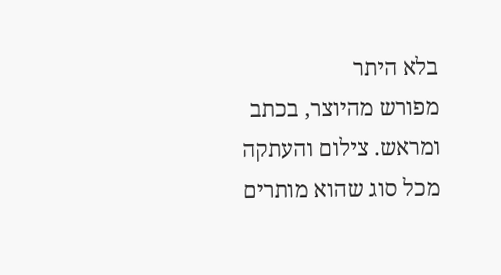בלא היתר
מפורש מהיוצר, בכתב ומראש. צילום והעתקה מכל סוג שהוא מותרים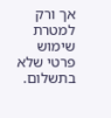אך ורק למטרת שימוש
פרטי שלא בתשלום.